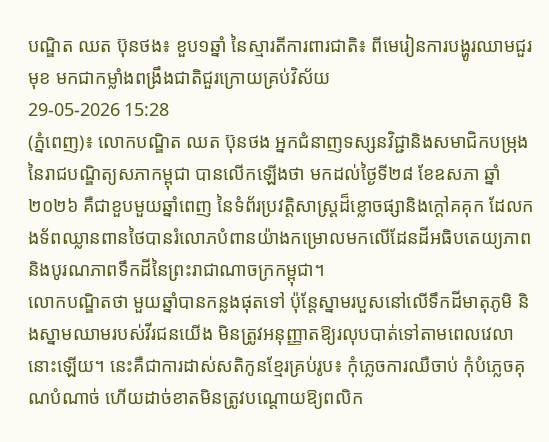បណ្ឌិត ឈត ប៊ុនថង៖ ខួប១ឆ្នាំ នៃស្មារតីការពារជាតិ៖ ពីមេរៀនការបង្ហូរឈាមជួរមុខ មកជាកម្លាំងពង្រឹងជាតិជួរក្រោយគ្រប់វិស័យ
29-05-2026 15:28
(ភ្នំពេញ)៖ លោកបណ្ឌិត ឈត ប៊ុនថង អ្នកជំនាញទស្សនវិជ្ជានិងសមាជិកបម្រុងនៃរាជបណ្ឌិត្យសភាកម្ពុជា បានលើកឡើងថា មកដល់ថ្ងៃទី២៨ ខែឧសភា ឆ្នាំ២០២៦ គឺជាខួបមួយឆ្នាំពេញ នៃទំព័រប្រវត្តិសាស្ត្រដ៏ខ្លោចផ្សានិងក្តៅគគុក ដែលកងទ័ពឈ្លានពានថៃបានរំលោភបំពានយ៉ាងកម្រោលមកលើដែនដីអធិបតេយ្យភាពនិងបូរណភាពទឹកដីនៃព្រះរាជាណាចក្រកម្ពុជា។
លោកបណ្ឌិតថា មួយឆ្នាំបានកន្លងផុតទៅ ប៉ុន្តែស្នាមរបួសនៅលើទឹកដីមាតុភូមិ និងស្នាមឈាមរបស់វីរជនយើង មិនត្រូវអនុញ្ញាតឱ្យរលុបបាត់ទៅតាមពេលវេលានោះឡើយ។ នេះគឺជាការដាស់សតិកូនខ្មែរគ្រប់រូប៖ កុំភ្លេចការឈឺចាប់ កុំបំភ្លេចគុណបំណាច់ ហើយដាច់ខាតមិនត្រូវបណ្តោយឱ្យពលិក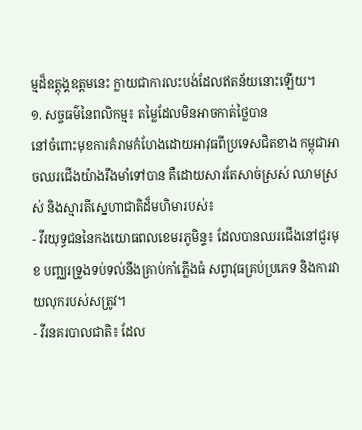ម្មដ៏ឧត្តុង្គឧត្តមនេះ ក្លាយជាការលះបង់ដែលឥតន័យនោះឡើយ។
១. សច្ចធម៌នៃពលិកម្ម៖ តម្លៃដែលមិនអាចកាត់ថ្លៃបាន
នៅចំពោះមុខការគំរាមកំហែងដោយអាវុធពីប្រទេសជិតខាង កម្ពុជាអាចឈរជើងយ៉ាងរឹងមាំទៅបាន គឺដោយសារតែសាច់ស្រស់ ឈាមស្រស់ និងស្មារតីស្នេហាជាតិដ៏មហិមារបស់៖
- វីរយុទ្ធជននៃកងយោធពលខេមរភូមិន្ទ៖ ដែលបានឈរជើងនៅជួរមុខ បញ្ឈរទ្រូងទប់ទល់នឹងគ្រាប់កាំភ្លើងធំ សព្វាវុធគ្រប់ប្រភេទ និងការវាយលុករបស់សត្រូវ។
- វីរនគរបាលជាតិ៖ ដែល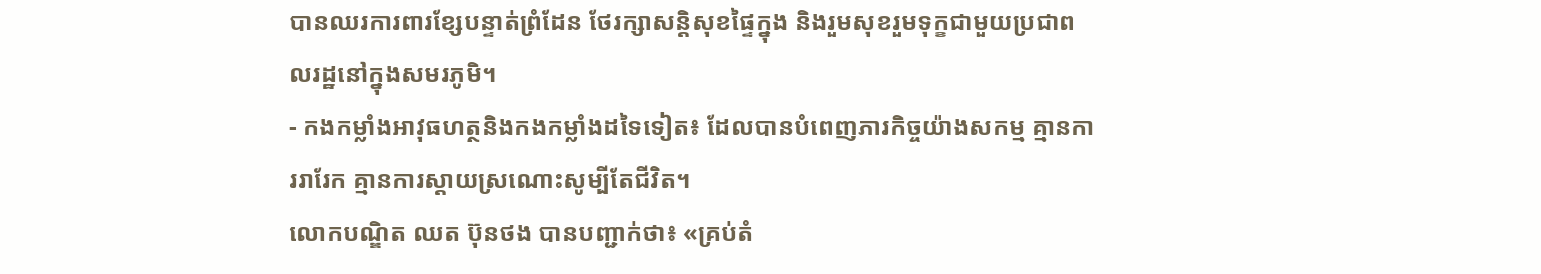បានឈរការពារខ្សែបន្ទាត់ព្រំដែន ថែរក្សាសន្តិសុខផ្ទៃក្នុង និងរួមសុខរួមទុក្ខជាមួយប្រជាពលរដ្ឋនៅក្នុងសមរភូមិ។
- កងកម្លាំងអាវុធហត្ថនិងកងកម្លាំងដទៃទៀត៖ ដែលបានបំពេញភារកិច្ចយ៉ាងសកម្ម គ្មានការរារែក គ្មានការស្តាយស្រណោះសូម្បីតែជីវិត។
លោកបណ្ឌិត ឈត ប៊ុនថង បានបញ្ជាក់ថា៖ «គ្រប់តំ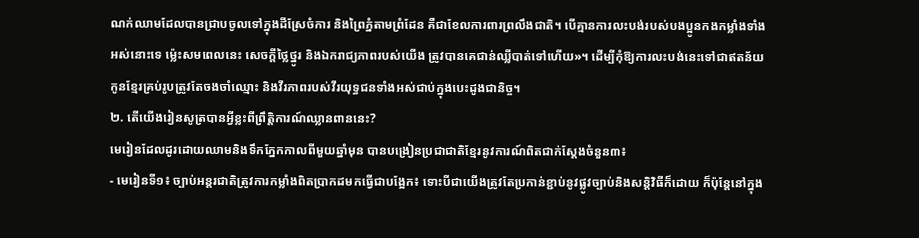ណក់ឈាមដែលបានជ្រាបចូលទៅក្នុងដីស្រែចំការ និងព្រៃភ្នំតាមព្រំដែន គឺជាខែលការពារព្រលឹងជាតិ។ បើគ្មានការលះបង់របស់បងប្អូនកងកម្លាំងទាំងអស់នោះទេ ម្ល៉េះសមពេលនេះ សេចក្តីថ្លៃថ្នូរ និងឯករាជ្យភាពរបស់យើង ត្រូវបានគេជាន់ឈ្លីបាត់ទៅហើយ»។ ដើម្បីកុំឱ្យការលះបង់នេះទៅជាឥតន័យ កូនខ្មែរគ្រប់រូបត្រូវតែចងចាំឈ្មោះ និងវីរភាពរបស់វីរយុទ្ធជនទាំងអស់ជាប់ក្នុងបេះដូងជានិច្ច។
២. តើយើងរៀនសូត្របានអ្វីខ្លះពីព្រឹត្តិការណ៍ឈ្លានពាននេះ?
មេរៀនដែលដូរដោយឈាមនិងទឹកភ្នែកកាលពីមួយឆ្នាំមុន បានបង្រៀនប្រជាជាតិខ្មែរនូវការណ៍ពិតជាក់ស្តែងចំនួន៣៖
- មេរៀនទី១៖ ច្បាប់អន្តរជាតិត្រូវការកម្លាំងពិតប្រាកដមកធ្វើជាបង្អែក៖ ទោះបីជាយើងត្រូវតែប្រកាន់ខ្ជាប់នូវផ្លូវច្បាប់និងសន្តិវិធីក៏ដោយ ក៏ប៉ុន្តែនៅក្នុង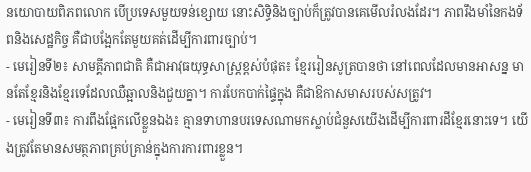នយោបាយពិភពលោក បើប្រទេសមួយទន់ខ្សោយ នោះសិទ្ធិនិងច្បាប់ក៏ត្រូវបានគេមើលរំលងដែរ។ ភាពរឹងមាំនៃកងទ័ពនិងសេដ្ឋកិច្ច គឺជាបង្អែកតែមួយគត់ដើម្បីការពារច្បាប់។
- មេរៀនទី២៖ សាមគ្គីភាពជាតិ គឺជាអាវុធយុទ្ធសាស្ត្រខ្ពស់បំផុត៖ ខ្មែររៀនសូត្របានថា នៅពេលដែលមានអាសន្ន មានតែខ្មែរនិងខ្មែរទេដែលឈឺឆ្អាលនិងជួយគ្នា។ ការបែកបាក់ផ្ទៃក្នុង គឺជាឱកាសមាសរបស់សត្រូវ។
- មេរៀនទី៣៖ ការពឹងផ្អែកលើខ្លួនឯង៖ គ្មានទាហានបរទេសណាមកស្លាប់ជំនួសយើងដើម្បីការពារដីខ្មែរនោះទេ។ យើងត្រូវតែមានសមត្ថភាពគ្រប់គ្រាន់ក្នុងការការពារខ្លួន។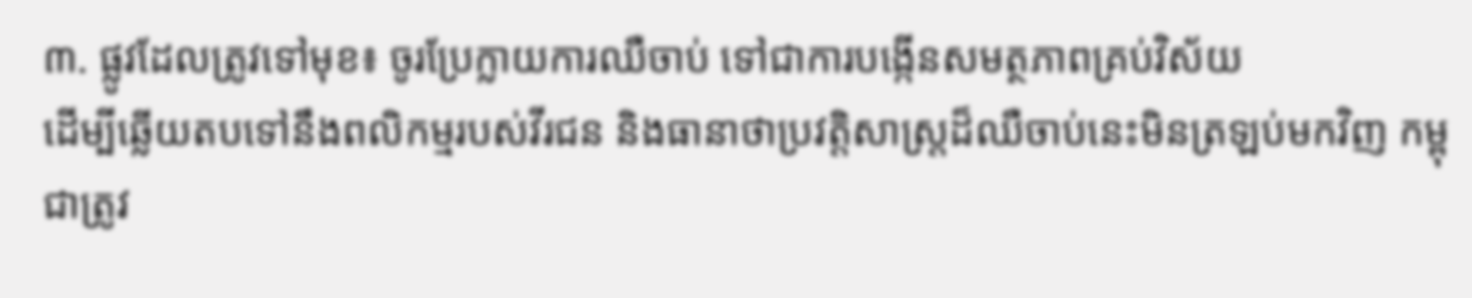៣. ផ្លូវដែលត្រូវទៅមុខ៖ ចូរប្រែក្លាយការឈឺចាប់ ទៅជាការបង្កើនសមត្ថភាពគ្រប់វិស័យ
ដើម្បីឆ្លើយតបទៅនឹងពលិកម្មរបស់វីរជន និងធានាថាប្រវត្តិសាស្ត្រដ៏ឈឺចាប់នេះមិនត្រឡប់មកវិញ កម្ពុជាត្រូវ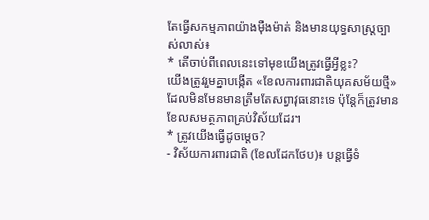តែធ្វើសកម្មភាពយ៉ាងម៉ឺងម៉ាត់ និងមានយុទ្ធសាស្ត្រច្បាស់លាស់៖
* តើចាប់ពីពេលនេះទៅមុខយើងត្រូវធ្វើអ្វីខ្លះ?
យើងត្រូវរួមគ្នាបង្កើត «ខែលការពារជាតិយុគសម័យថ្មី» ដែលមិនមែនមានត្រឹមតែសព្វាវុធនោះទេ ប៉ុន្តែក៏ត្រូវមានខែលសមត្ថភាពគ្រប់វិស័យដែរ។
* ត្រូវយើងធ្វើដូចម្តេច?
- វិស័យការពារជាតិ (ខែលដែកថែប)៖ បន្តធ្វើទំ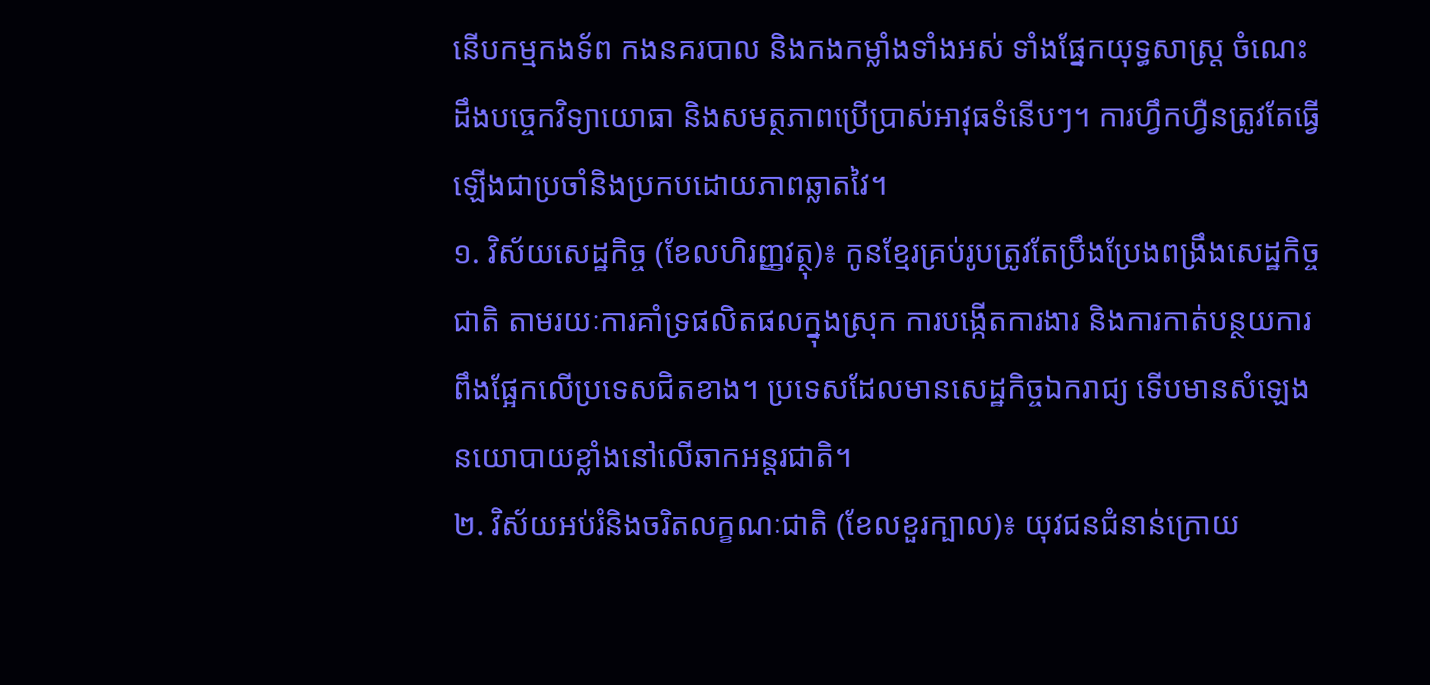នើបកម្មកងទ័ព កងនគរបាល និងកងកម្លាំងទាំងអស់ ទាំងផ្នែកយុទ្ធសាស្ត្រ ចំណេះដឹងបច្ចេកវិទ្យាយោធា និងសមត្ថភាពប្រើប្រាស់អាវុធទំនើបៗ។ ការហ្វឹកហ្វឺនត្រូវតែធ្វើឡើងជាប្រចាំនិងប្រកបដោយភាពឆ្លាតវៃ។
១. វិស័យសេដ្ឋកិច្ច (ខែលហិរញ្ញវត្ថុ)៖ កូនខ្មែរគ្រប់រូបត្រូវតែប្រឹងប្រែងពង្រឹងសេដ្ឋកិច្ចជាតិ តាមរយៈការគាំទ្រផលិតផលក្នុងស្រុក ការបង្កើតការងារ និងការកាត់បន្ថយការពឹងផ្អែកលើប្រទេសជិតខាង។ ប្រទេសដែលមានសេដ្ឋកិច្ចឯករាជ្យ ទើបមានសំឡេងនយោបាយខ្លាំងនៅលើឆាកអន្តរជាតិ។
២. វិស័យអប់រំនិងចរិតលក្ខណៈជាតិ (ខែលខួរក្បាល)៖ យុវជនជំនាន់ក្រោយ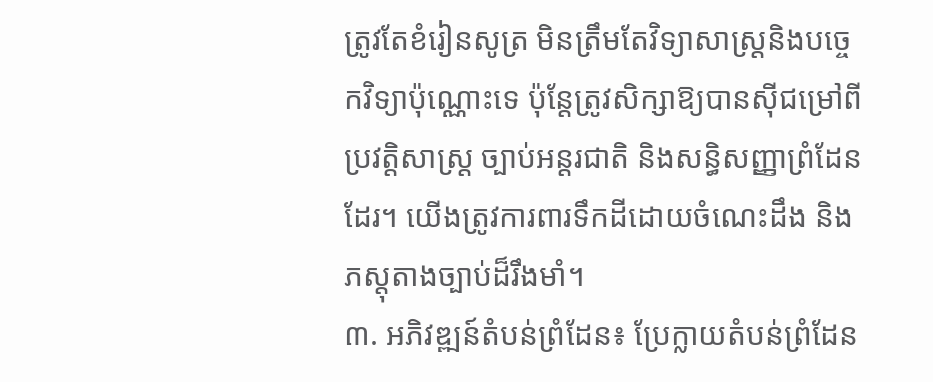ត្រូវតែខំរៀនសូត្រ មិនត្រឹមតែវិទ្យាសាស្ត្រនិងបច្ចេកវិទ្យាប៉ុណ្ណោះទេ ប៉ុន្តែត្រូវសិក្សាឱ្យបានស៊ីជម្រៅពី ប្រវត្តិសាស្ត្រ ច្បាប់អន្តរជាតិ និងសន្ធិសញ្ញាព្រំដែនដែរ។ យើងត្រូវការពារទឹកដីដោយចំណេះដឹង និងភស្តុតាងច្បាប់ដ៏រឹងមាំ។
៣. អភិវឌ្ឍន៍តំបន់ព្រំដែន៖ ប្រែក្លាយតំបន់ព្រំដែន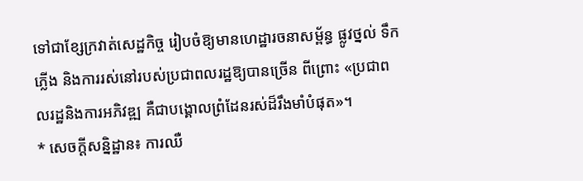ទៅជាខ្សែក្រវាត់សេដ្ឋកិច្ច រៀបចំឱ្យមានហេដ្ឋារចនាសម្ព័ន្ធ ផ្លូវថ្នល់ ទឹក ភ្លើង និងការរស់នៅរបស់ប្រជាពលរដ្ឋឱ្យបានច្រើន ពីព្រោះ «ប្រជាពលរដ្ឋនិងការអភិវឌ្ឍ គឺជាបង្គោលព្រំដែនរស់ដ៏រឹងមាំបំផុត»។
* សេចក្តីសន្និដ្ឋាន៖ ការឈឺ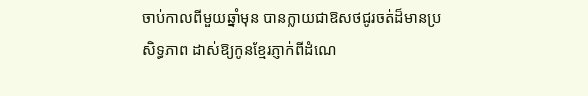ចាប់កាលពីមួយឆ្នាំមុន បានក្លាយជាឱសថជូរចត់ដ៏មានប្រសិទ្ធភាព ដាស់ឱ្យកូនខ្មែរភ្ញាក់ពីដំណេ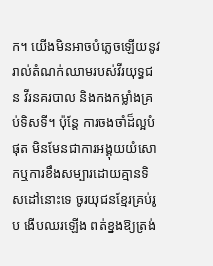ក។ យើងមិនអាចបំភ្លេចឡើយនូវរាល់តំណក់ឈាមរបស់វីរយុទ្ធជន វីរនគរបាល និងកងកម្លាំងគ្រប់ទិសទី។ ប៉ុន្តែ ការចងចាំដ៏ល្អបំផុត មិនមែនជាការអង្គុយយំសោកឬការខឹងសម្បារដោយគ្មានទិសដៅនោះទេ ចូរយុជនខ្មែរគ្រប់រូប ងើបឈរឡើង ពត់ខ្នងឱ្យត្រង់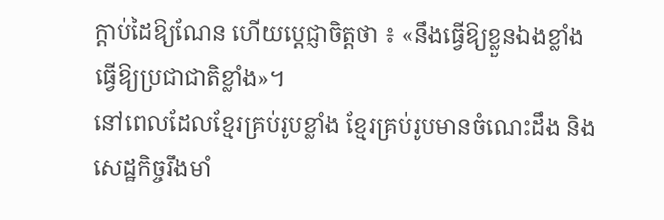ក្តាប់ដៃឱ្យណែន ហើយប្តេជ្ញាចិត្តថា ៖ «នឹងធ្វើឱ្យខ្លួនឯងខ្លាំង ធ្វើឱ្យប្រជាជាតិខ្លាំង»។
នៅពេលដែលខ្មែរគ្រប់រូបខ្លាំង ខ្មែរគ្រប់រូបមានចំណេះដឹង និងសេដ្ឋកិច្ចរឹងមាំ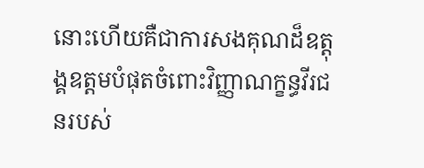នោះហើយគឺជាការសងគុណដ៏ឧត្តុង្គឧត្តមបំផុតចំពោះវិញ្ញាណក្ខន្ធវីរជនរបស់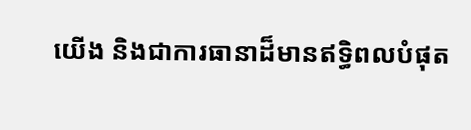យើង និងជាការធានាដ៏មានឥទ្ធិពលបំផុត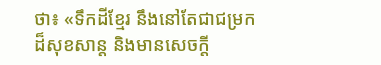ថា៖ «ទឹកដីខ្មែរ នឹងនៅតែជាជម្រកដ៏សុខសាន្ត និងមានសេចក្តី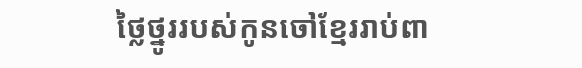ថ្លៃថ្នូររបស់កូនចៅខ្មែររាប់ពា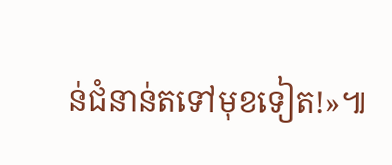ន់ជំនាន់តទៅមុខទៀត!»៕